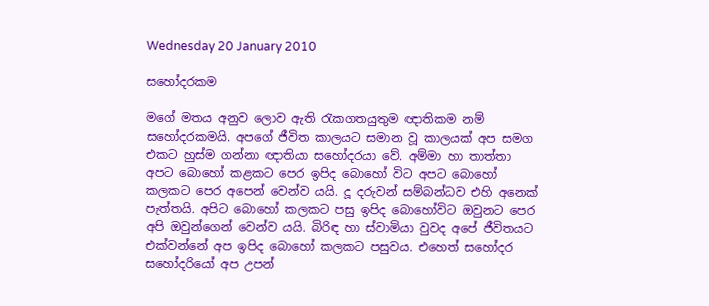Wednesday 20 January 2010

සහෝදරකම

මගේ මතය අනුව ලොව ඇති රැකගතයුතුම ඥාතිකම නම් සහෝදරකමයි. අපගේ ජීවිත කාලයට සමාන වූ කාලයක් අප සමග එකට හුස්ම ගන්නා ඥාතියා සහෝදරයා වේ. අම්මා හා තාත්තා අපට බොහෝ කළකට පෙර ඉපිද බොහෝ විට අපට බොහෝ කලකට පෙර අපෙන් වෙන්ව යයි. දූ දරුවන් සම්බන්ධව එහි අනෙක් පැත්තයි. අපිට බොහෝ කලකට පසු ඉපිද බොහෝවිට ඔවුනට පෙර අපි ඔවුන්ගෙන් වෙන්ව යයි. බිරිඳ හා ස්වාමියා වුවද අපේ ජීවිතයට එක්වන්නේ අප ඉපිද බොහෝ කලකට පසුවය. එහෙත් සහෝදර සහෝදරියෝ අප උපන්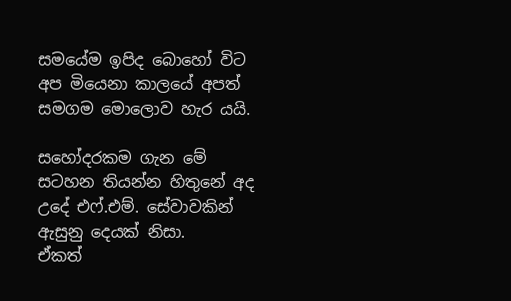සමයේම ඉපිද බොහෝ විට අප මියෙනා කාලයේ අපත් සමගම මොලොව හැර යයි.

සහෝදරකම ගැන මේ සටහන තියන්න හිතුනේ අද උදේ එෆ්.එම්. සේවාවකින් ඇසුනු දෙයක් නිසා.
ඒකත්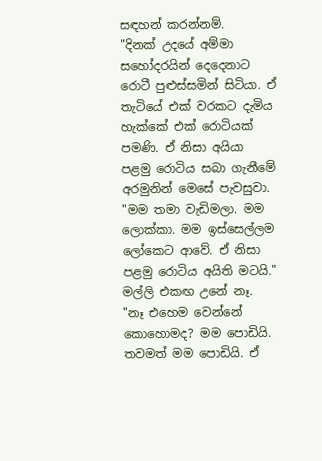සඳහන් කරන්නම්.
"දිනක් උදයේ අම්මා ස‍හෝදරයින් දෙදෙනාට රොටී පුළුස්සමින් සිටියා. ඒ තැටියේ එක් වරකට දැමිය හැක්කේ එක් රොටියක් පමණි. ඒ නිසා අයියා පළමු රොටිය සබා ගැනීමේ අරමුනින් මෙසේ පැවසුවා.
"මම තමා වැඩිමලා. මම ලොක්කා. මම ඉස්සෙල්ලම ලෝකෙට ආවේ. ඒ නිසා පළමු රොටිය අයිති මටයි."
මල්ලි එකඟ උනේ නෑ.
"නෑ එහෙම වෙන්නේ කොහොමද? මම පොඩියි. තවමත් මම පොඩියි. ඒ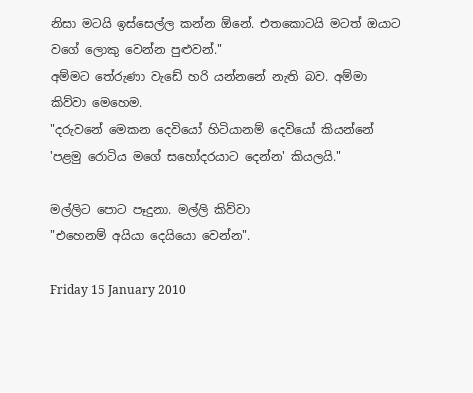නිසා මටයි ඉස්සෙල්ල කන්න ඕනේ. එතකොටයි මටත් ඔයාට වගේ ලොකු වෙන්න පුළුවන්."
අම්මට තේරුණා වැඩේ හරි යන්නනේ නැති බව. අම්මා කිව්වා මෙහෙම.
"දරුවනේ මෙකන දෙවියෝ හිටියානම් දෙවියෝ කියන්නේ 'පළමු රොටිය මගේ සහෝදරයාට දෙන්න' කියලයි."

මල්ලිට පොට පෑදුනා. මල්ලි කිව්වා
"එහෙනම් අයියා දෙයියො වෙන්න".

Friday 15 January 2010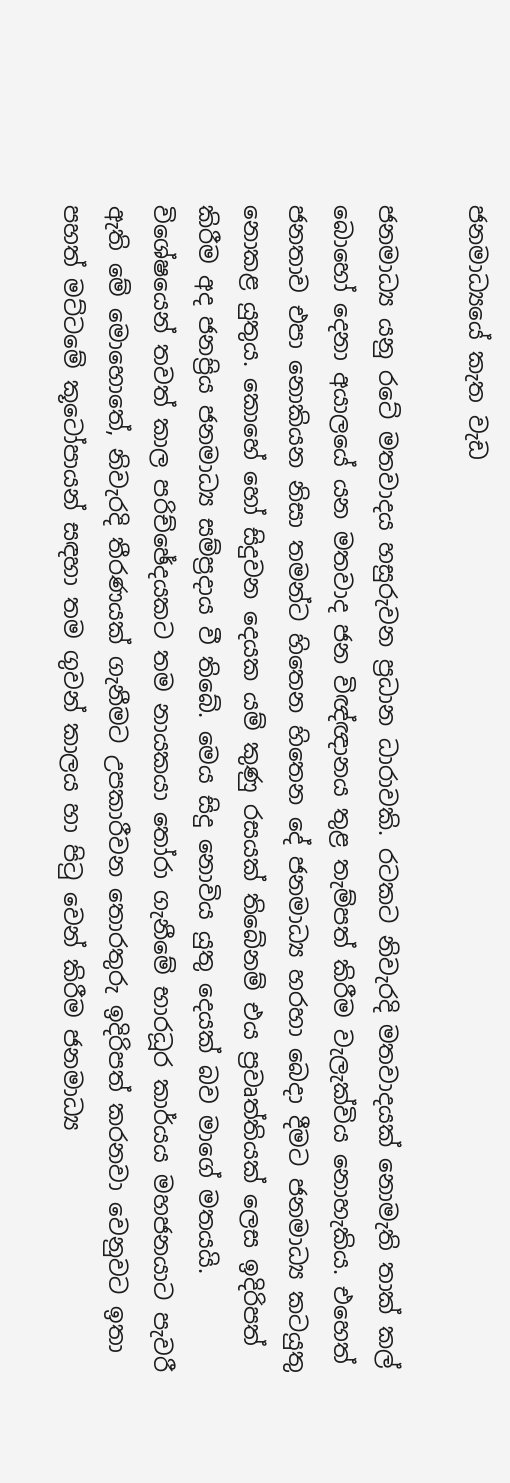ජනමාධ්‍යයේ කැත වැඩ

ජනමාධ්‍ය යනු රටේ මතවාදය හසුරුවන ප්‍රධාන ධාරාවකි. රටකට නිවැරදි මතවාදයක් නොමැති තාක් කල් බොහෝ දෙනා අයාලයේ යන මතවාද ජන විඥ්ඥානය තුළ තැම්පත් කිරීම වැලැක්විය නොහැකිය. එහෙත් ජනතාව එපා නොකියන නිසා තමන්ට හිතෙන හිතෙන දේ ජනමාධ්‍ය හරහා බෙදා දීමට ජනමාධ්‍ය කටයුතු නොකළ යුතුය. කොහේ හෝ සිදුවන දෙයක යම් කුණු රසයක් තිබේනම් එය ප්‍රවෘත්තියක් ලෙස ඉදිරිපත් කිරීම අද ජනප්‍රිය ජනමාධ්‍ය සම්ප්‍රදාය වී තිබේ. මෙය සිදු නොවිය යුතු දෙයක් බව මාගේ මතයයි.
විශේෂයෙන් තවත් කාල පරිච්ඡේදයකට තම නායකයා තෝරා ගැනීමේ භාරධූර කාර්යය මහජනයාට පැවරී ඇති මේ මොහොතේ, නිවැරදි තීරණයක් ගැනීමට උපකාරීවන තොරතුරු ඉදිරිපත් කරනවා වෙනුවට ඉතා පහත් මට්ටමේ කූටෝපායන් සඳහා තම ගුවන් කාලය හා පිටු වෙන් කිරීම ජනමාධ්‍ය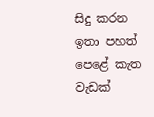සිදු කරන ඉතා පහත් පෙළේ කැත වැඩක්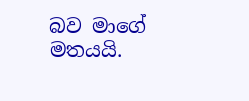බව මාගේ මතයයි.